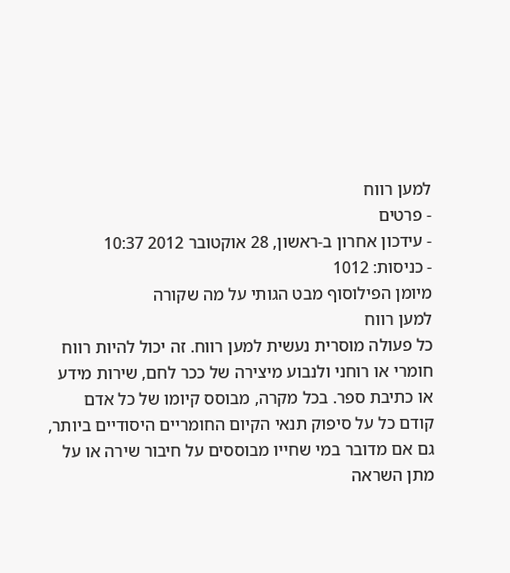למען רווח
- פרטים
- עידכון אחרון ב-ראשון, 28 אוקטובר 2012 10:37
- כניסות: 1012
מיומן הפילוסוף מבט הגותי על מה שקורה
למען רווח
כל פעולה מוסרית נעשית למען רווח. זה יכול להיות רווח חומרי או רוחני ולנבוע מיצירה של ככר לחם, שירות מידע או כתיבת ספר. בכל מקרה, מבוסס קיומו של כל אדם קודם כל על סיפוק תנאי הקיום החומריים היסודיים ביותר, גם אם מדובר במי שחייו מבוססים על חיבור שירה או על מתן השראה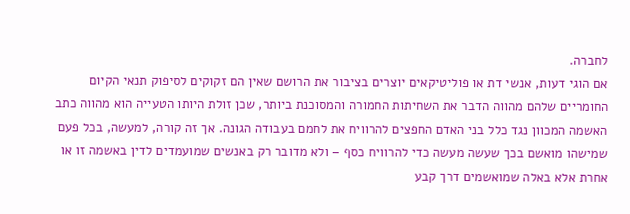לחברה.
אם הוגי דעות, אנשי דת או פוליטיקאים יוצרים בציבור את הרושם שאין הם זקוקים לסיפוק תנאי הקיום החומריים שלהם מהווה הדבר את השחיתות החמורה והמסוכנת ביותר, שכן זולת היותו הטעייה הוא מהווה כתב האשמה המכוון נגד כלל בני האדם החפצים להרוויח את לחמם בעבודה הגונה. אך זה קורה, למעשה, בכל פעם שמישהו מואשם בכך שעשה מעשה כדי להרוויח כסף – ולא מדובר רק באנשים שמועמדים לדין באשמה זו או אחרת אלא באלה שמואשמים דרך קבע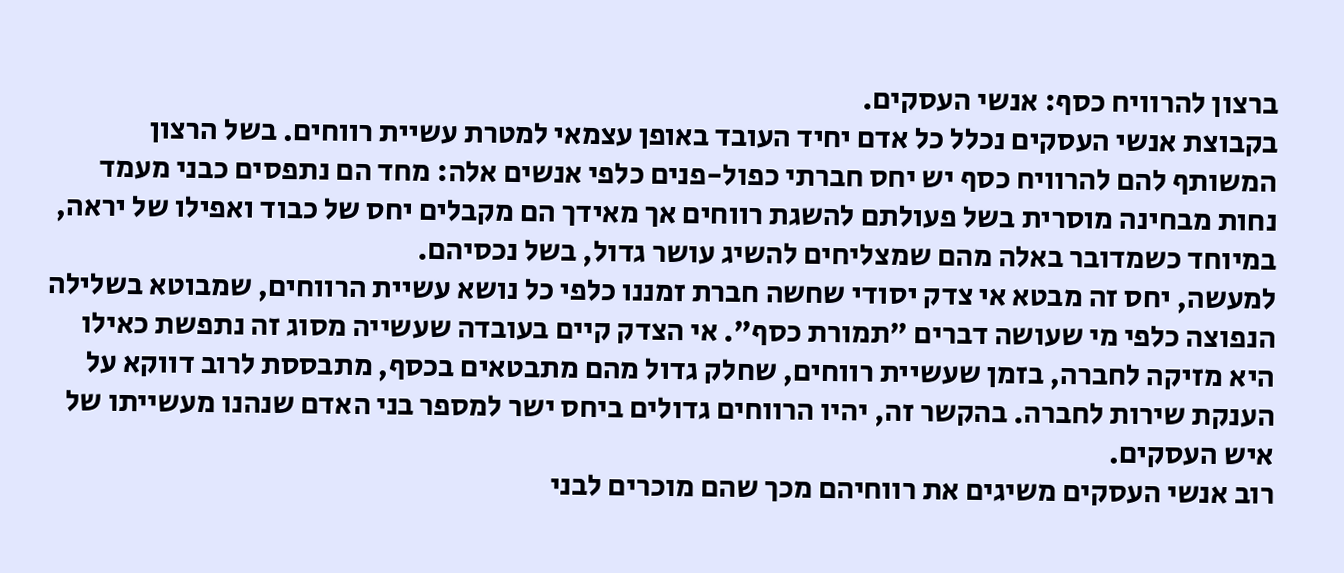ברצון להרוויח כסף: אנשי העסקים.
בקבוצת אנשי העסקים נכלל כל אדם יחיד העובד באופן עצמאי למטרת עשיית רווחים. בשל הרצון המשותף להם להרוויח כסף יש יחס חברתי כפול-פנים כלפי אנשים אלה: מחד הם נתפסים כבני מעמד נחות מבחינה מוסרית בשל פעולתם להשגת רווחים אך מאידך הם מקבלים יחס של כבוד ואפילו של יראה, במיוחד כשמדובר באלה מהם שמצליחים להשיג עושר גדול, בשל נכסיהם.
למעשה, יחס זה מבטא אי צדק יסודי שחשה חברת זמננו כלפי כל נושא עשיית הרווחים, שמבוטא בשלילה הנפוצה כלפי מי שעושה דברים "תמורת כסף". אי הצדק קיים בעובדה שעשייה מסוג זה נתפשת כאילו היא מזיקה לחברה, בזמן שעשיית רווחים, שחלק גדול מהם מתבטאים בכסף, מתבססת לרוב דווקא על הענקת שירות לחברה. בהקשר זה, יהיו הרווחים גדולים ביחס ישר למספר בני האדם שנהנו מעשייתו של איש העסקים.
רוב אנשי העסקים משיגים את רווחיהם מכך שהם מוכרים לבני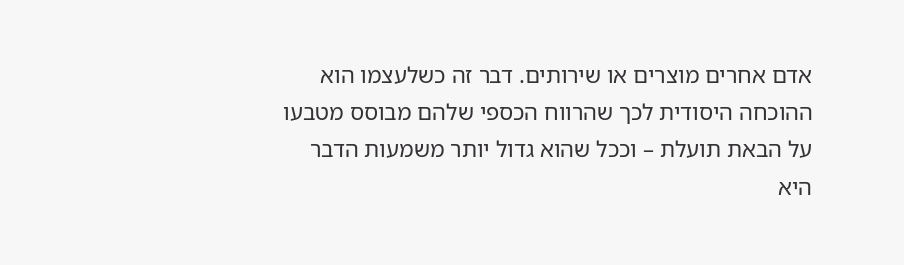אדם אחרים מוצרים או שירותים. דבר זה כשלעצמו הוא ההוכחה היסודית לכך שהרווח הכספי שלהם מבוסס מטבעו על הבאת תועלת – וככל שהוא גדול יותר משמעות הדבר היא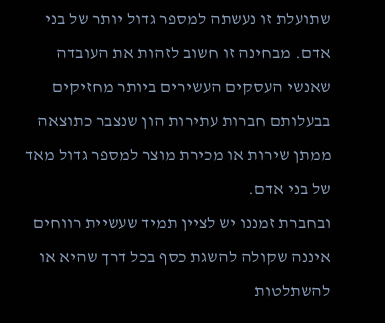שתועלת זו נעשתה למספר גדול יותר של בני אדם. מבחינה זו חשוב לזהות את העובדה שאנשי העסקים העשירים ביותר מחזיקים בבעלותם חברות עתירות הון שנצבר כתוצאה ממתן שירות או מכירת מוצר למספר גדול מאד של בני אדם.
ובחברת זמננו יש לציין תמיד שעשיית רווחים איננה שקולה להשגת כסף בכל דרך שהיא או להשתלטות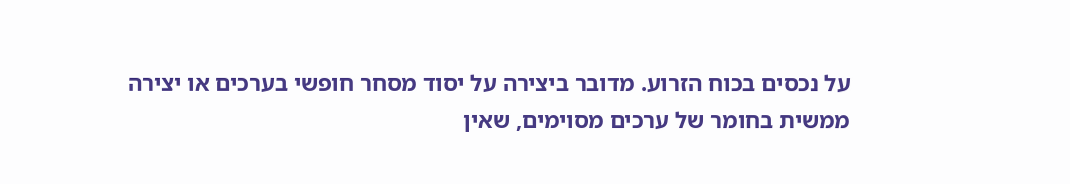על נכסים בכוח הזרוע. מדובר ביצירה על יסוד מסחר חופשי בערכים או יצירה ממשית בחומר של ערכים מסוימים, שאין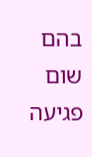בהם שום פגיעה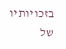בזכויותיו של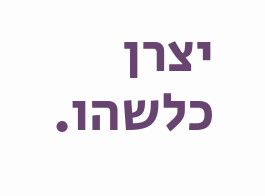יצרן כלשהו.